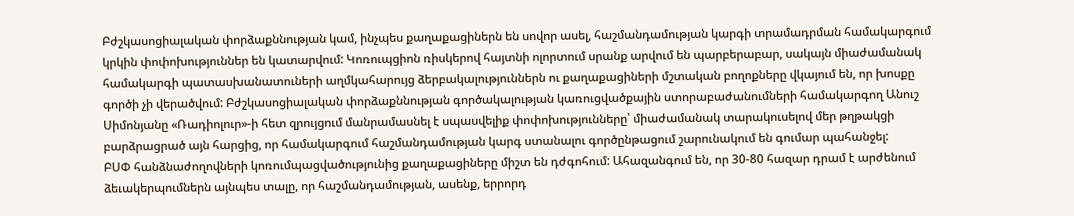Բժշկասոցիալական փորձաքննության կամ, ինչպես քաղաքացիներն են սովոր ասել, հաշմանդամության կարգի տրամադրման համակարգում կրկին փոփոխություններ են կատարվում: Կոռուպցիոն ռիսկերով հայտնի ոլորտում սրանք արվում են պարբերաբար, սակայն միաժամանակ համակարգի պատասխանատուների աղմկահարույց ձերբակալություններն ու քաղաքացիների մշտական բողոքները վկայում են, որ խոսքը գործի չի վերածվում: Բժշկասոցիալական փորձաքննության գործակալության կառուցվածքային ստորաբաժանումների համակարգող Անուշ Սիմոնյանը «Ռադիոլուր»-ի հետ զրույցում մանրամասնել է սպասվելիք փոփոխությունները՝ միաժամանակ տարակուսելով մեր թղթակցի բարձրացրած այն հարցից, որ համակարգում հաշմանդամության կարգ ստանալու գործընթացում շարունակում են գումար պահանջել:
ԲՍՓ հանձնաժողովների կոռումպացվածությունից քաղաքացիները միշտ են դժգոհում: Ահազանգում են, որ 30-80 հազար դրամ է արժենում ձեւակերպումներն այնպես տալը, որ հաշմանդամության, ասենք, երրորդ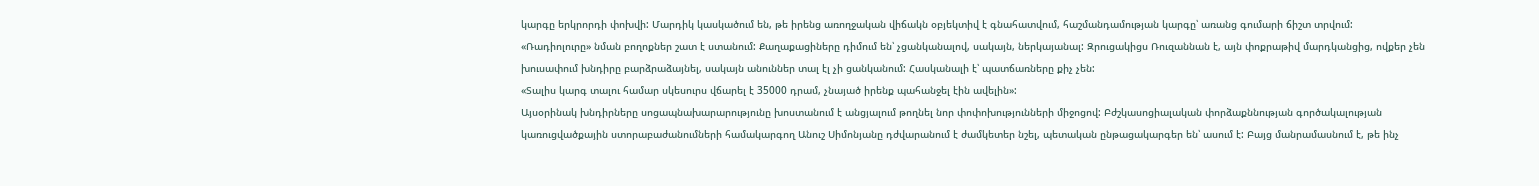կարգը երկրորդի փոխվի: Մարդիկ կասկածում են, թե իրենց առողջական վիճակն օբյեկտիվ է գնահատվում, հաշմանդամության կարգը՝ առանց գումարի ճիշտ տրվում:
«Ռադիոլուրը» նման բողոքներ շատ է ստանում: Քաղաքացիները դիմում են՝ չցանկանալով, սակայն, ներկայանալ: Զրուցակիցս Ռուզաննան է, այն փոքրաթիվ մարդկանցից, ովքեր չեն խուսափում խնդիրը բարձրաձայնել, սակայն անուններ տալ էլ չի ցանկանում: Հասկանալի է՝ պատճառները քիչ չեն:
«Տալիս կարգ տալու համար սկեսուրս վճարել է 35000 դրամ, չնայած իրենք պահանջել էին ավելին»:
Այսօրինակ խնդիրները սոցապնախարարությունը խոստանում է անցյալում թողնել նոր փոփոխությունների միջոցով: Բժշկասոցիալական փորձաքննության գործակալության կառուցվածքային ստորաբաժանումների համակարգող Անուշ Սիմոնյանը դժվարանում է ժամկետեր նշել, պետական ընթացակարգեր են՝ ասում է: Բայց մանրամասնում է, թե ինչ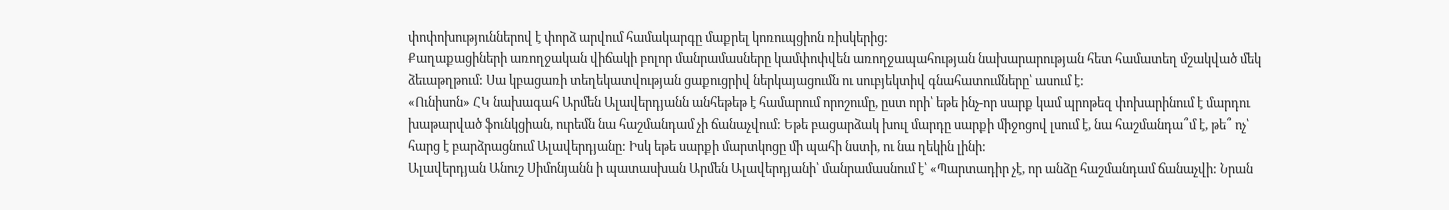փոփոխություններով է փորձ արվում համակարգը մաքրել կոռուպցիոն ռիսկերից:
Քաղաքացիների առողջական վիճակի բոլոր մանրամասները կամփոփվեն առողջապահության նախարարության հետ համատեղ մշակված մեկ ձեւաթղթում: Սա կբացառի տեղեկատվության ցաքուցրիվ ներկայացումն ու սուբյեկտիվ գնահատումները՝ ասում է:
«Ունիսոն» ՀԿ նախագահ Արմեն Ալավերդյանն անհեթեթ է համարում որոշումը, ըստ որի՝ եթե ինչ-որ սարք կամ պրոթեզ փոխարինում է մարդու խաթարված ֆունկցիան, ուրեմն նա հաշմանդամ չի ճանաչվում: Եթե բացարձակ խուլ մարդը սարքի միջոցով լսում է, նա հաշմանդա՞մ է, թե՞ ոչ՝ հարց է բարձրացնում Ալավերդյանը: Իսկ եթե սարքի մարտկոցը մի պահի նստի, ու նա ղեկին լինի:
Ալավերդյան Անուշ Սիմոնյանն ի պատասխան Արմեն Ալավերդյանի՝ մանրամասնում է՝ «Պարտադիր չէ, որ անձը հաշմանդամ ճանաչվի: Նրան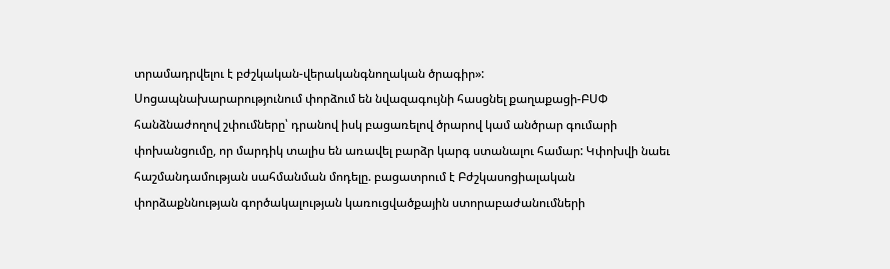տրամադրվելու է բժշկական-վերականգնողական ծրագիր»:
Սոցապնախարարությունում փորձում են նվազագույնի հասցնել քաղաքացի-ԲՍՓ հանձնաժողով շփումները՝ դրանով իսկ բացառելով ծրարով կամ անծրար գումարի փոխանցումը, որ մարդիկ տալիս են առավել բարձր կարգ ստանալու համար: Կփոխվի նաեւ հաշմանդամության սահմանման մոդելը. բացատրում է Բժշկասոցիալական փորձաքննության գործակալության կառուցվածքային ստորաբաժանումների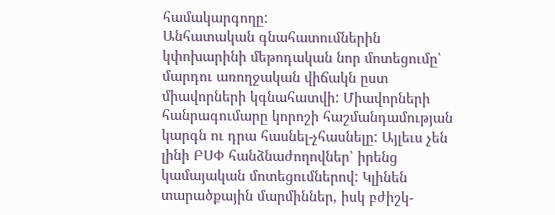համակարգողը:
Անհատական գնահատումներին կփոխարինի մեթոդական նոր մոտեցումը՝ մարդու առողջական վիճակն ըստ միավորների կգնահատվի: Միավորների հանրագումարը կորոշի հաշմանդամության կարգն ու դրա հասնել-չհասնելը: Այլեւս չեն լինի ԲՍՓ հանձնաժողովներ՝ իրենց կամայական մոտեցումներով: Կլինեն տարածքային մարմիններ, իսկ բժիշկ-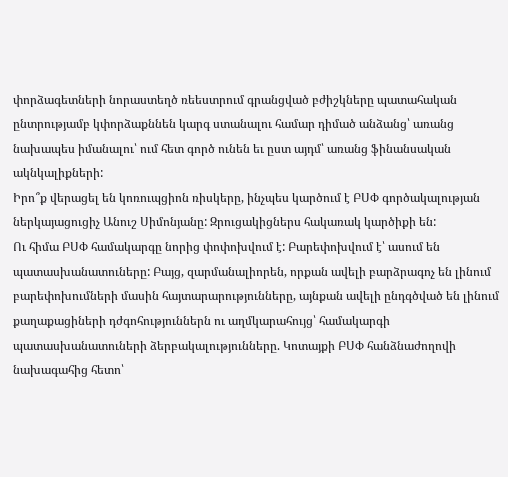փորձագետների նորաստեղծ ռեեստրում գրանցված բժիշկները պատահական ընտրությամբ կփորձաքննեն կարգ ստանալու համար դիմած անձանց՝ առանց նախապես իմանալու՝ ում հետ գործ ունեն եւ ըստ այդմ՝ առանց ֆինանսական ակնկալիքների:
Իրո՞ք վերացել են կոռուպցիոն ռիսկերը, ինչպես կարծում է ԲՍՓ գործակալության ներկայացուցիչ Անուշ Սիմոնյանը: Զրուցակիցներս հակառակ կարծիքի են:
Ու հիմա ԲՍՓ համակարգը նորից փոփոխվում է: Բարեփոխվում է՝ ասում են պատասխանատուները: Բայց, զարմանալիորեն, որքան ավելի բարձրագոչ են լինում բարեփոխումների մասին հայտարարությունները, այնքան ավելի ընդգծված են լինում քաղաքացիների դժգոհություններն ու աղմկարահույց՝ համակարգի պատասխանատուների ձերբակալությունները. Կոտայքի ԲՍՓ հանձնաժողովի նախագահից հետո՝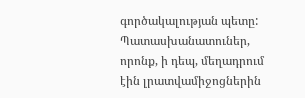գործակալության պետը:
Պատասխանատուներ, որոնք, ի դեպ, մեղադրում էին լրատվամիջոցներին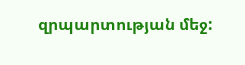զրպարտության մեջ: